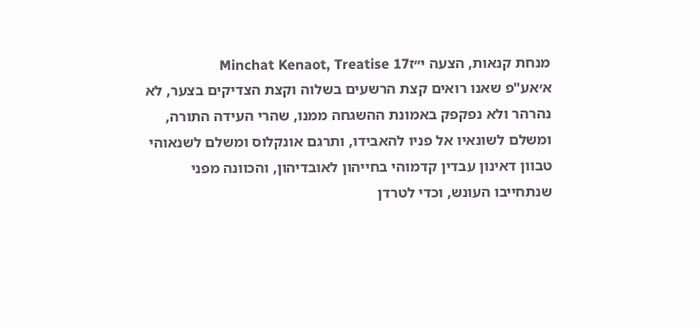מנחת קנאות, הצעה י״זMinchat Kenaot, Treatise 17
א׳אע"פ שאנו רואים קצת הרשעים בשלוה וקצת הצדיקים בצער, לא נהרהר ולא נפקפק באמונת ההשגחה ממנו, שהרי העידה התורה, ומשלם לשונאיו אל פניו להאבידו, ותרגם אונקלוס ומשלם לשנאוהי טבוון דאינון עבדין קדמוהי בחייהון לאובדיהון, והכוונה מפני שנתחייבו העונש, וכדי לטרדן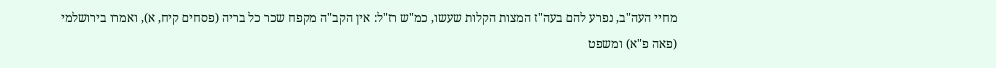מחיי העה"ב, נפרע להם בעה"ז המצות הקלות שעשו, כמ"ש רז"ל: אין הקב"ה מקפח שכר כל בריה (פסחים קיח, א), ואמרו בירושלמי (פאה פ"א) ומשפט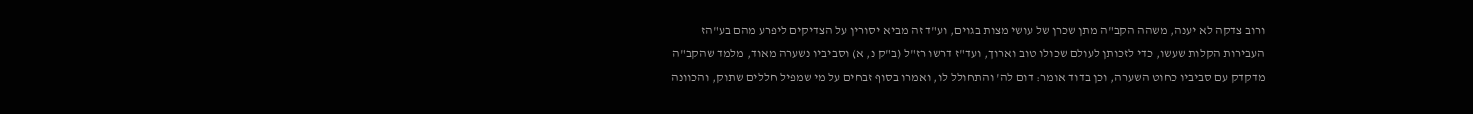ורוב צדקה לא יענה, משהה הקב"ה מתן שכרן של עושי מצות בגוים, וע"ד זה מביא יסורין על הצדיקים ליפרע מהם בע"הז העבירות הקלות שעשו, כדי לזכותן לעולם שכולו טוב וארוך, ועד"ז דרשו רז"ל (ב"ק נ, א) וסביביו נשערה מאוד, מלמד שהקב"ה מדקדק עם סביביו כחוט השערה, וכן בדוד אומר: דום לה' והתחולל לו, ואמרו בסוף זבחים על מי שמפיל חללים שתוק, והכוונה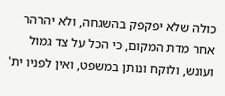כולה שלא יפקפק בהשגחה, ולא יהרהר אחר מדת המקום, כי הכל על צד גמול ועונש, ולוקח ונותן במשפט, ואין לפניו ית'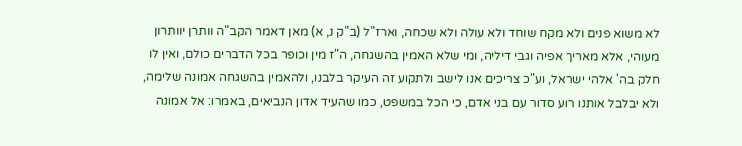לא משוא פנים ולא מקח שוחד ולא עולה ולא שכחה, וארז"ל (ב"ק נ, א) מאן דאמר הקב"ה וותרן יוותרון מעוהי, אלא מאריך אפיה וגבי דיליה, ומי שלא האמין בהשגחה, ה"ז מין וכופר בכל הדברים כולם, ואין לו חלק בה' אלהי ישראל, וע"כ צריכים אנו לישב ולתקוע זה העיקר בלבנו, ולהאמין בהשגחה אמונה שלימה, ולא יבלבל אותנו רוע סדור עם בני אדם, כי הכל במשפט, כמו שהעיד אדון הנביאים, באמרו: אל אמונה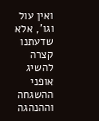ואין עול וגו', אלא שדעתנו קצרה להשיג אופני ההשגחה וההנהגה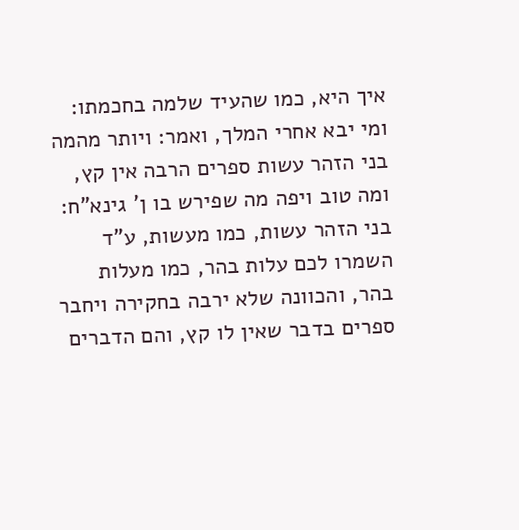איך היא, כמו שהעיד שלמה בחכמתו: ומי יבא אחרי המלך, ואמר: ויותר מהמה בני הזהר עשות ספרים הרבה אין קץ, ומה טוב ויפה מה שפירש בו ן' גינא"ח: בני הזהר עשות, כמו מעשות, ע"ד השמרו לכם עלות בהר, כמו מעלות בהר, והכוונה שלא ירבה בחקירה ויחבר ספרים בדבר שאין לו קץ, והם הדברים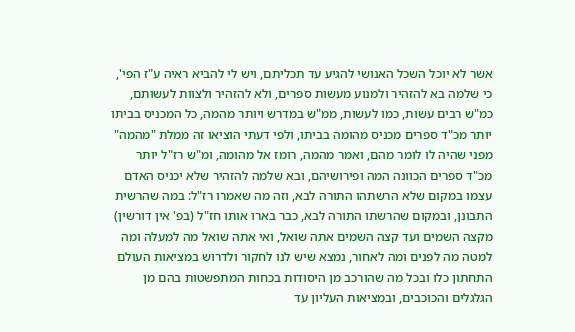אשר לא יוכל השכל האנושי להגיע עד תכליתם, ויש לי להביא ראיה ע"ז הפי', כי שלמה בא להזהיר ולמנוע מעשות ספרים, ולא להזהיר ולצוות לעשותם, כמ"ש רבים עשות, כמו לעשות, ממ"ש במדרש ויותר מהמה, כל המכניס בביתו יותר מכ"ד ספרים מכניס מהומה בביתו, ולפי דעתי הוציאו זה ממלת "מהמה" מפני שהיה לו לומר מהם, ואמר מהמה, רומז אל מהומה, ומ"ש רז"ל יותר מכ"ד ספרים הכוונה המה ופירושיהם, ובא שלמה להזהיר שלא יכניס האדם עצמו במקום שלא הרשתהו התורה לבא, וזה מה שאמרו רז"ל: במה שהרשית התבונן, ובמקום שהרשתו התורה לבא, כבר בארו אותו חז"ל (בפ' אין דורשין) מקצה השמים ועד קצה השמים אתה שואל, ואי אתה שואל מה למעלה ומה למטה מה לפנים ומה לאחור, נמצא שיש לנו לחקור ולדרוש במציאות העולם התחתון כלו ובכל מה שהורכב מן היסודות בכחות המתפשטות בהם מן הגלגלים והכוכבים, ובמציאות העליון עד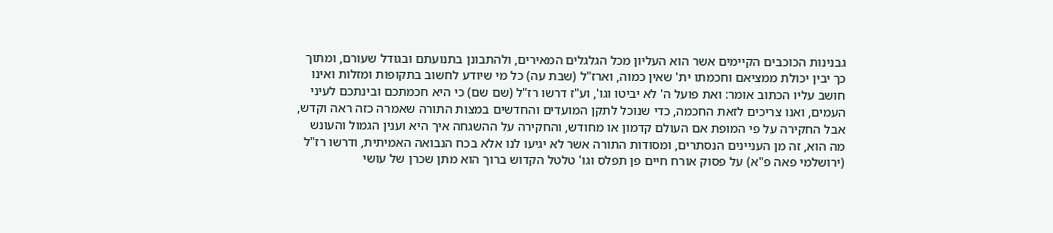גבנינות הכוכבים הקיימים אשר הוא העליון מכל הגלגלים המאירים, ולהתבונן בתנועתם ובגודל שעורם, ומתוך כך יבין יכולת ממציאם וחכמתו ית' שאין כמוה, וארז"ל (שבת עה) כל מי שיודע לחשוב בתקופות ומזלות ואינו חושב עליו הכתוב אומר: ואת פועל ה' לא יביטו וגו', וע"ז דרשו רז"ל (שם שם) כי היא חכמתכם ובינתכם לעיני העמים, ואנו צריכים לזאת החכמה, כדי שנוכל לתקן המועדים והחדשים במצות התורה שאמרה כזה ראה וקדש, אבל החקירה על פי המופת אם העולם קדמון או מחודש, והחקירה על ההשגחה איך היא וענין הגמול והעונש מה הוא, זה מן העניינים הנסתרים, ומסודות התורה אשר לא יגיעו לנו אלא בכח הנבואה האמיתית, ודרשו רז"ל (ירושלמי פאה פ"א) על פסוק אורח חיים פן תפלס וגו' טלטל הקדוש ברוך הוא מתן שכרן של עושי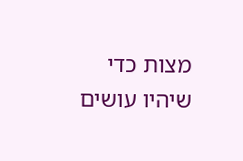מצות כדי שיהיו עושים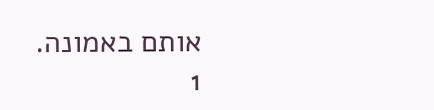אותם באמונה.
1